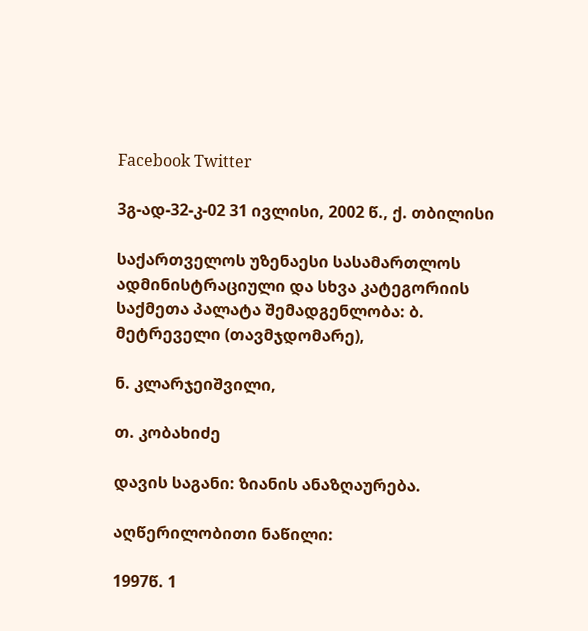Facebook Twitter

3გ-ად-32-კ-02 31 ივლისი, 2002 წ., ქ. თბილისი

საქართველოს უზენაესი სასამართლოს ადმინისტრაციული და სხვა კატეგორიის საქმეთა პალატა შემადგენლობა: ბ. მეტრეველი (თავმჯდომარე),

ნ. კლარჯეიშვილი,

თ. კობახიძე

დავის საგანი: ზიანის ანაზღაურება.

აღწერილობითი ნაწილი:

1997წ. 1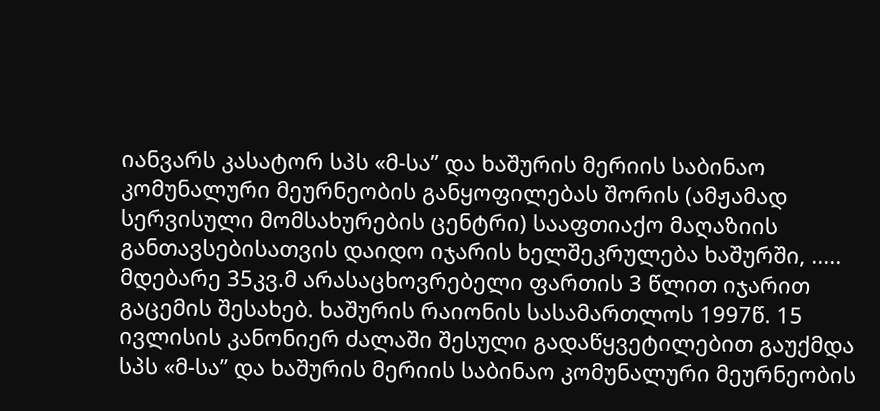იანვარს კასატორ სპს «მ-სა” და ხაშურის მერიის საბინაო კომუნალური მეურნეობის განყოფილებას შორის (ამჟამად სერვისული მომსახურების ცენტრი) სააფთიაქო მაღაზიის განთავსებისათვის დაიდო იჯარის ხელშეკრულება ხაშურში, ..... მდებარე 35კვ.მ არასაცხოვრებელი ფართის 3 წლით იჯარით გაცემის შესახებ. ხაშურის რაიონის სასამართლოს 1997წ. 15 ივლისის კანონიერ ძალაში შესული გადაწყვეტილებით გაუქმდა სპს «მ-სა” და ხაშურის მერიის საბინაო კომუნალური მეურნეობის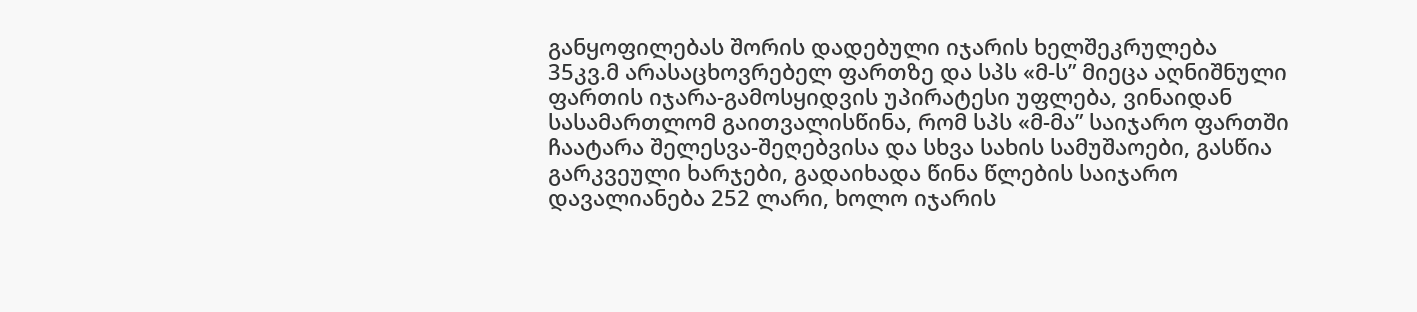განყოფილებას შორის დადებული იჯარის ხელშეკრულება 35კვ.მ არასაცხოვრებელ ფართზე და სპს «მ-ს” მიეცა აღნიშნული ფართის იჯარა-გამოსყიდვის უპირატესი უფლება, ვინაიდან სასამართლომ გაითვალისწინა, რომ სპს «მ-მა” საიჯარო ფართში ჩაატარა შელესვა-შეღებვისა და სხვა სახის სამუშაოები, გასწია გარკვეული ხარჯები, გადაიხადა წინა წლების საიჯარო დავალიანება 252 ლარი, ხოლო იჯარის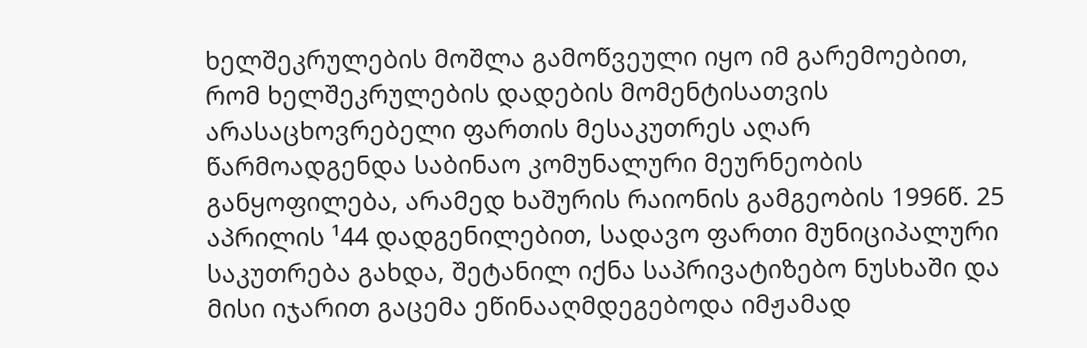ხელშეკრულების მოშლა გამოწვეული იყო იმ გარემოებით, რომ ხელშეკრულების დადების მომენტისათვის არასაცხოვრებელი ფართის მესაკუთრეს აღარ წარმოადგენდა საბინაო კომუნალური მეურნეობის განყოფილება, არამედ ხაშურის რაიონის გამგეობის 1996წ. 25 აპრილის ¹44 დადგენილებით, სადავო ფართი მუნიციპალური საკუთრება გახდა, შეტანილ იქნა საპრივატიზებო ნუსხაში და მისი იჯარით გაცემა ეწინააღმდეგებოდა იმჟამად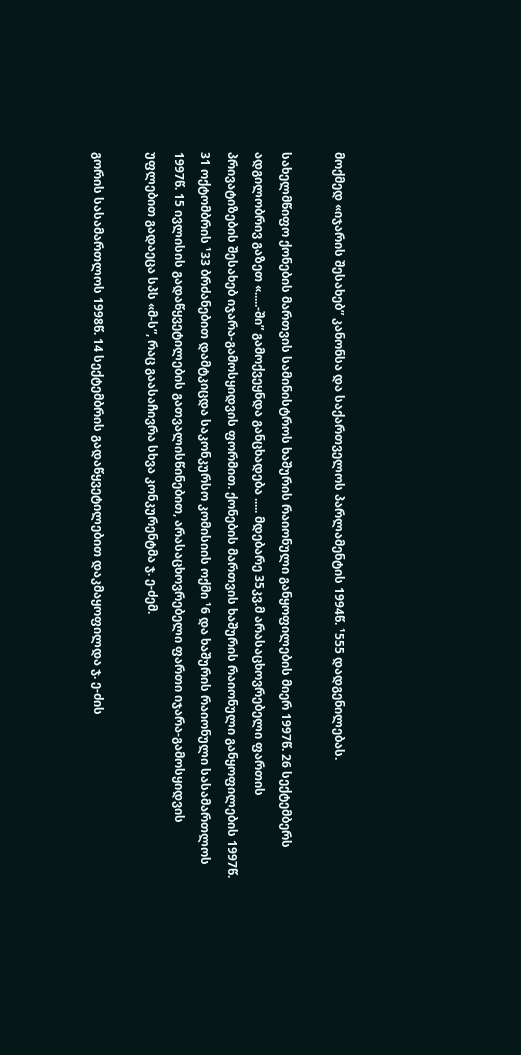მოქმედ «იჯარის შესახებ” კანონსა და საქართველოს პარლამენტის 1994წ. ¹555 დადგენილებას.

სახელმწიფო ქონების მართვის სამინისტროს ხაშურის რაიონული განყოფილების მიერ 1997წ. 26 სექტემბერს ადგილობრივ გაზეთ «.....-ში” გამოქვეყნდა განცხადება ..... მდებარე 35კვ.მ არასაცხოვრებელი ფართის პრივატიზების შესახებ იჯარა-გამოსყიდვის ფორმით. ქონების მართვის ხაშურის რაიონული განყოფილების 1997წ. 31 ოქტომბრის ¹33 ბრძანებით დამტკიცდა საკონკურსო კომისიის ოქმი ¹6 და ხაშურის რაიონული სასამართლოს 1997წ. 15 ივლისის გადაწყვეტილების გათვალისწინებით, არასაცხოვრებელი ფართი იჯარა-გამოსყიდვის უფლებით გადაეცა სპს «მ-ს”, რაც გაასაჩივრა სხვა კონკურენტმა ჯ. ე-ძემ.

გორის სასამართლოს 1998წ. 14 სექტემბრის გადაწყვეტილებით დაკმაყოფილდა ჯ. ე-ძის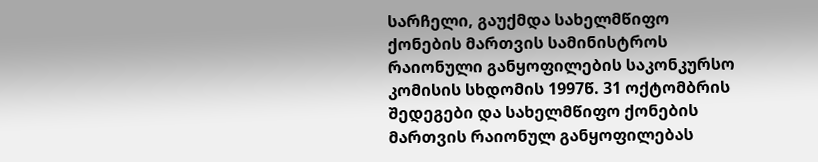სარჩელი, გაუქმდა სახელმწიფო ქონების მართვის სამინისტროს რაიონული განყოფილების საკონკურსო კომისის სხდომის 1997წ. 31 ოქტომბრის შედეგები და სახელმწიფო ქონების მართვის რაიონულ განყოფილებას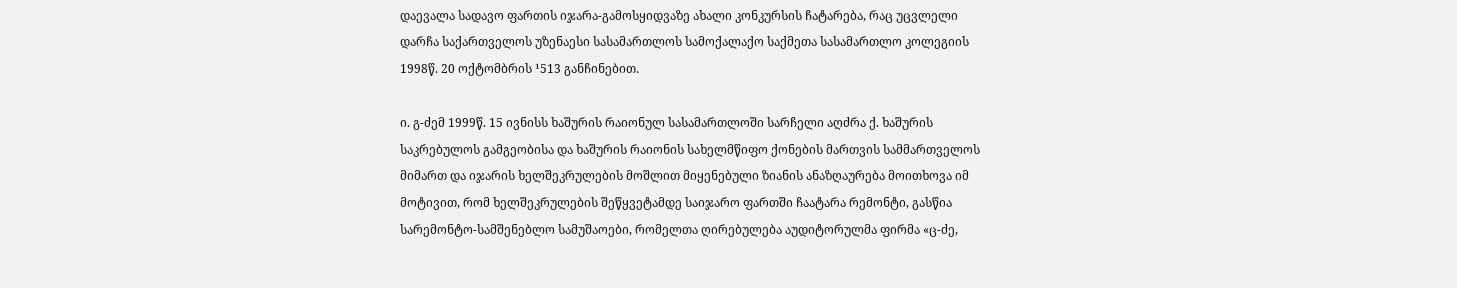დაევალა სადავო ფართის იჯარა-გამოსყიდვაზე ახალი კონკურსის ჩატარება, რაც უცვლელი დარჩა საქართველოს უზენაესი სასამართლოს სამოქალაქო საქმეთა სასამართლო კოლეგიის 1998წ. 20 ოქტომბრის ¹513 განჩინებით.

ი. გ-ძემ 1999წ. 15 ივნისს ხაშურის რაიონულ სასამართლოში სარჩელი აღძრა ქ. ხაშურის საკრებულოს გამგეობისა და ხაშურის რაიონის სახელმწიფო ქონების მართვის სამმართველოს მიმართ და იჯარის ხელშეკრულების მოშლით მიყენებული ზიანის ანაზღაურება მოითხოვა იმ მოტივით, რომ ხელშეკრულების შეწყვეტამდე საიჯარო ფართში ჩაატარა რემონტი, გასწია სარემონტო-სამშენებლო სამუშაოები, რომელთა ღირებულება აუდიტორულმა ფირმა «ც-ძე,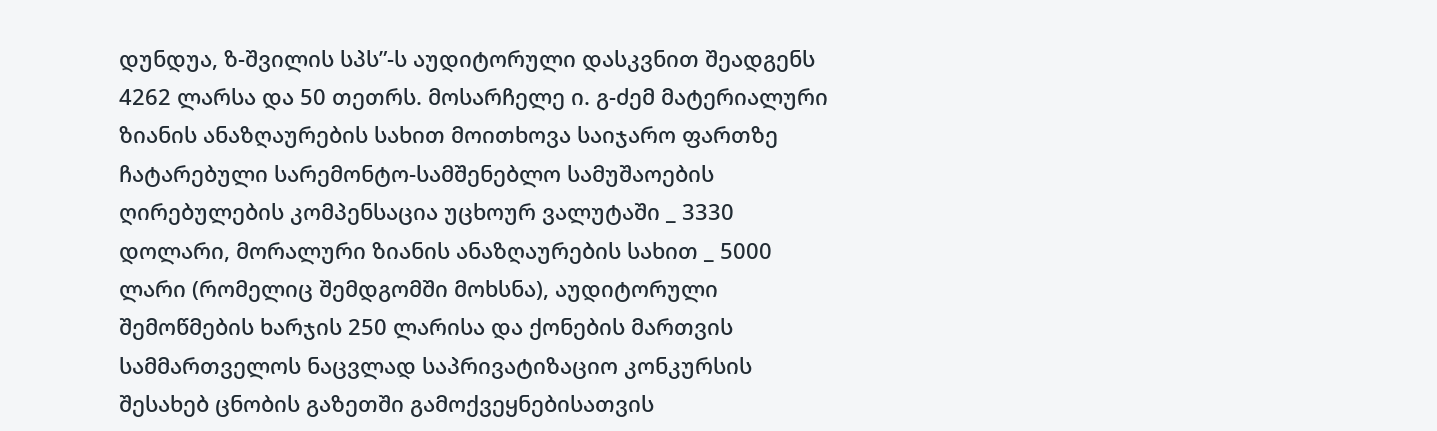დუნდუა, ზ-შვილის სპს”-ს აუდიტორული დასკვნით შეადგენს 4262 ლარსა და 50 თეთრს. მოსარჩელე ი. გ-ძემ მატერიალური ზიანის ანაზღაურების სახით მოითხოვა საიჯარო ფართზე ჩატარებული სარემონტო-სამშენებლო სამუშაოების ღირებულების კომპენსაცია უცხოურ ვალუტაში _ 3330 დოლარი, მორალური ზიანის ანაზღაურების სახით _ 5000 ლარი (რომელიც შემდგომში მოხსნა), აუდიტორული შემოწმების ხარჯის 250 ლარისა და ქონების მართვის სამმართველოს ნაცვლად საპრივატიზაციო კონკურსის შესახებ ცნობის გაზეთში გამოქვეყნებისათვის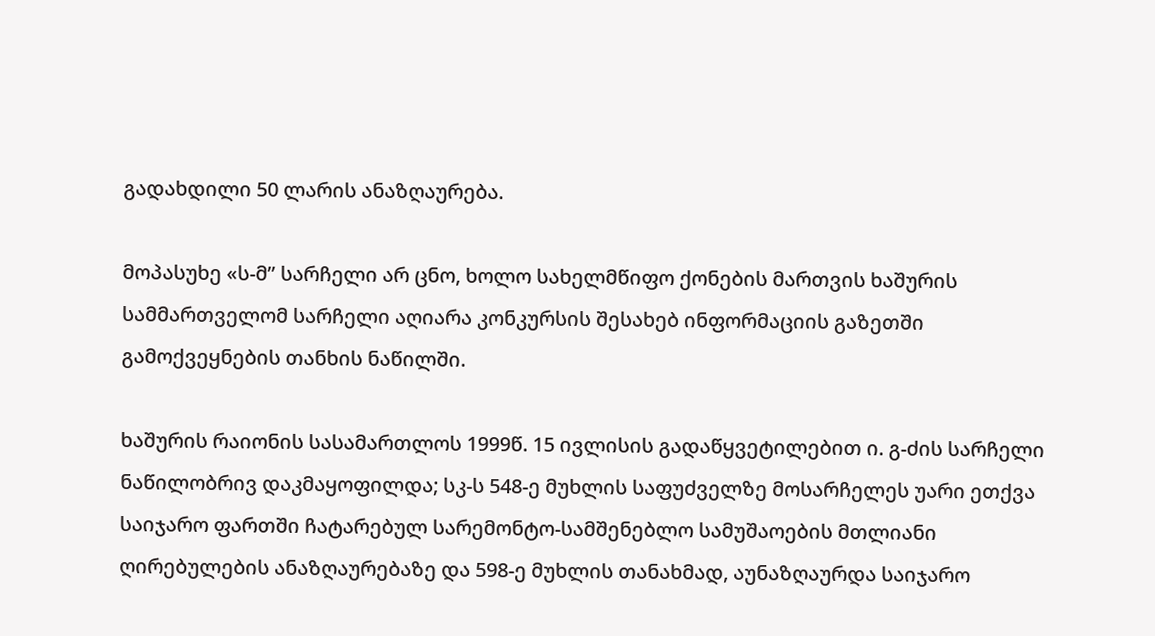გადახდილი 50 ლარის ანაზღაურება.

მოპასუხე «ს-მ” სარჩელი არ ცნო, ხოლო სახელმწიფო ქონების მართვის ხაშურის სამმართველომ სარჩელი აღიარა კონკურსის შესახებ ინფორმაციის გაზეთში გამოქვეყნების თანხის ნაწილში.

ხაშურის რაიონის სასამართლოს 1999წ. 15 ივლისის გადაწყვეტილებით ი. გ-ძის სარჩელი ნაწილობრივ დაკმაყოფილდა; სკ-ს 548-ე მუხლის საფუძველზე მოსარჩელეს უარი ეთქვა საიჯარო ფართში ჩატარებულ სარემონტო-სამშენებლო სამუშაოების მთლიანი ღირებულების ანაზღაურებაზე და 598-ე მუხლის თანახმად, აუნაზღაურდა საიჯარო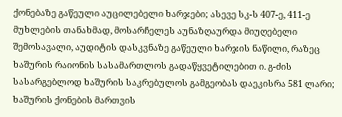ქონებაზე გაწეული აუცილებელი ხარჯები; ასევე სკ-ს 407-ე, 411-ე მუხლების თანახმად, მოსარჩელეს აუნაზღაურდა მიუღებელი შემოსავალი, აუდიტის დასკვნაზე გაწეული ხარჯის ნაწილი, რაზეც ხაშურის რაიონის სასამართლოს გადაწყვეტილებით ი. გ-ძის სასარგებლოდ ხაშურის საკრებულოს გამგეობას დაეკისრა 581 ლარი; ხაშურის ქონების მართვის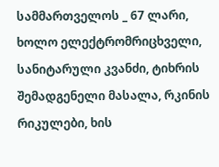სამმართველოს _ 67 ლარი, ხოლო ელექტრომრიცხველი, სანიტარული კვანძი, ტიხრის შემადგენელი მასალა, რკინის რიკულები, ხის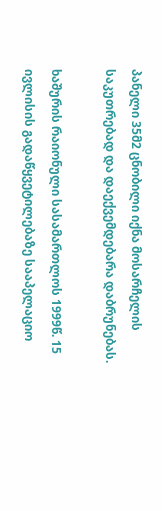პანელი 35მ2 ცნობილი იქნა მოსარჩელის საკუთრებად და დაექვემდებარა დაბრუნებას.

ხაშურის რაიონული სასამართლოს 1999წ. 15 ივლისის გადაწყვეტილებაზე სააპელაციო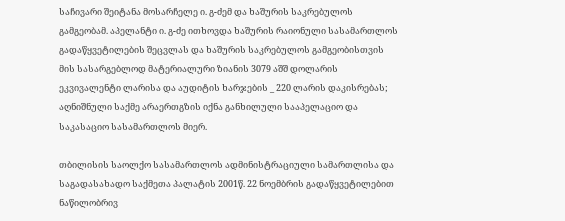საჩივარი შეიტანა მოსარჩელე ი. გ-ძემ და ხაშურის საკრებულოს გამგეობამ. აპელანტი ი. გ-ძე ითხოვდა ხაშურის რაიონული სასამართლოს გადაწყვეტილების შეცვლას და ხაშურის საკრებულოს გამგეობისთვის მის სასარგებლოდ მატერიალური ზიანის 3079 აშშ დოლარის ეკვივალენტი ლარისა და აუდიტის ხარჯების _ 220 ლარის დაკისრებას; აღნიშნული საქმე არაერთგზის იქნა განხილული სააპელაციო და საკასაციო სასამართლოს მიერ.

თბილისის საოლქო სასამართლოს ადმინისტრაციული სამართლისა და საგადასახადო საქმეთა პალატის 2001წ. 22 ნოემბრის გადაწყვეტილებით ნაწილობრივ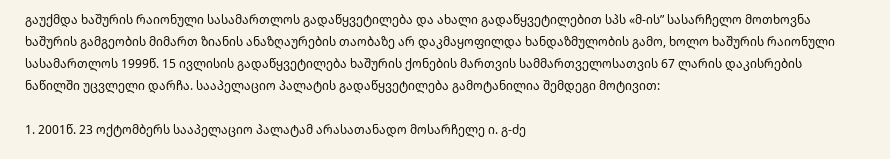გაუქმდა ხაშურის რაიონული სასამართლოს გადაწყვეტილება და ახალი გადაწყვეტილებით სპს «მ-ის” სასარჩელო მოთხოვნა ხაშურის გამგეობის მიმართ ზიანის ანაზღაურების თაობაზე არ დაკმაყოფილდა ხანდაზმულობის გამო, ხოლო ხაშურის რაიონული სასამართლოს 1999წ. 15 ივლისის გადაწყვეტილება ხაშურის ქონების მართვის სამმართველოსათვის 67 ლარის დაკისრების ნაწილში უცვლელი დარჩა. სააპელაციო პალატის გადაწყვეტილება გამოტანილია შემდეგი მოტივით:

1. 2001წ. 23 ოქტომბერს სააპელაციო პალატამ არასათანადო მოსარჩელე ი. გ-ძე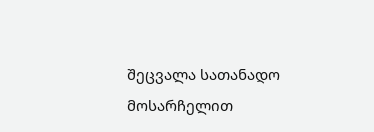შეცვალა სათანადო მოსარჩელით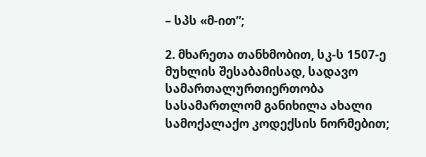– სპს «მ-ით”;

2. მხარეთა თანხმობით, სკ-ს 1507-ე მუხლის შესაბამისად, სადავო სამართალურთიერთობა სასამართლომ განიხილა ახალი სამოქალაქო კოდექსის ნორმებით;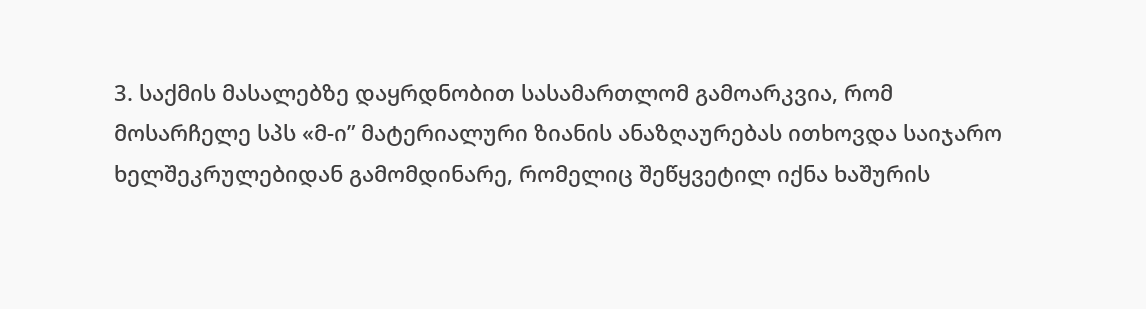3. საქმის მასალებზე დაყრდნობით სასამართლომ გამოარკვია, რომ მოსარჩელე სპს «მ-ი” მატერიალური ზიანის ანაზღაურებას ითხოვდა საიჯარო ხელშეკრულებიდან გამომდინარე, რომელიც შეწყვეტილ იქნა ხაშურის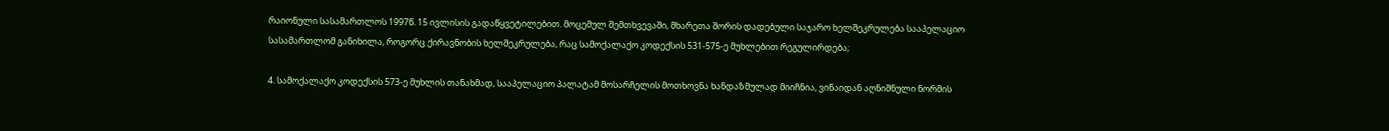რაიონული სასამართლოს 1997წ. 15 ივლისის გადაწყვეტილებით. მოცემულ შემთხვევაში, მხარეთა შორის დადებული საჯარო ხელშეკრულება სააპელაციო სასამართლომ განიხილა, როგორც ქირავნობის ხელშეკრულება, რაც სამოქალაქო კოდექსის 531-575-ე მუხლებით რეგულირდება;

4. სამოქალაქო კოდექსის 573-ე მუხლის თანახმად, სააპელაციო პალატამ მოსარჩელის მოთხოვნა ხანდაზმულად მიიჩნია, ვინაიდან აღნიშნული ნორმის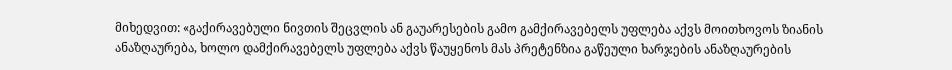მიხედვით: «გაქირავებული ნივთის შეცვლის ან გაუარესების გამო გამქირავებელს უფლება აქვს მოითხოვოს ზიანის ანაზღაურება, ხოლო დამქირავებელს უფლება აქვს წაუყენოს მას პრეტენზია გაწეული ხარჯების ანაზღაურების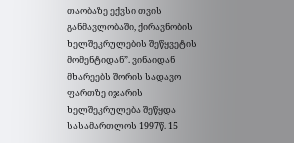თაობაზე ექვსი თვის განმავლობაში, ქირავნობის ხელშეკრულების შეწყვეტის მომენტიდან”. ვინაიდან მხარეებს შორის სადავო ფართზე იჯარის ხელშეკრულება შეწყდა სასამართლოს 1997წ. 15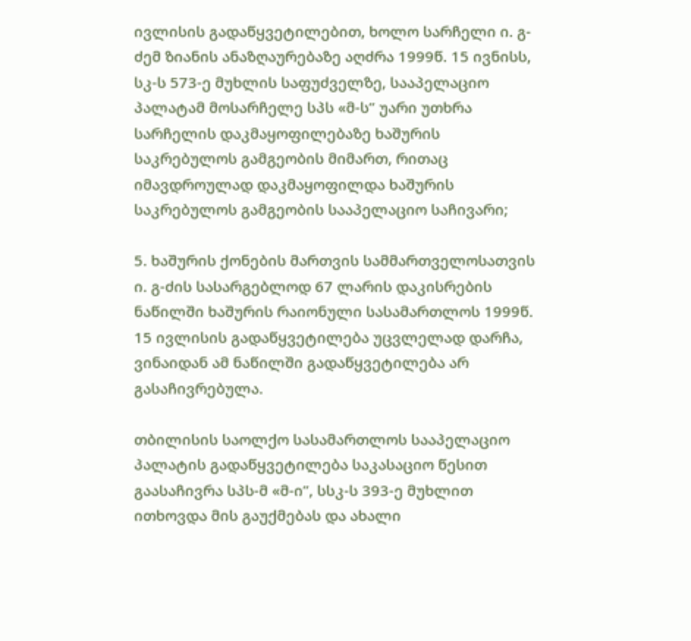ივლისის გადაწყვეტილებით, ხოლო სარჩელი ი. გ-ძემ ზიანის ანაზღაურებაზე აღძრა 1999წ. 15 ივნისს, სკ-ს 573-ე მუხლის საფუძველზე, სააპელაციო პალატამ მოსარჩელე სპს «მ-ს” უარი უთხრა სარჩელის დაკმაყოფილებაზე ხაშურის საკრებულოს გამგეობის მიმართ, რითაც იმავდროულად დაკმაყოფილდა ხაშურის საკრებულოს გამგეობის სააპელაციო საჩივარი;

5. ხაშურის ქონების მართვის სამმართველოსათვის ი. გ-ძის სასარგებლოდ 67 ლარის დაკისრების ნაწილში ხაშურის რაიონული სასამართლოს 1999წ. 15 ივლისის გადაწყვეტილება უცვლელად დარჩა, ვინაიდან ამ ნაწილში გადაწყვეტილება არ გასაჩივრებულა.

თბილისის საოლქო სასამართლოს სააპელაციო პალატის გადაწყვეტილება საკასაციო წესით გაასაჩივრა სპს-მ «მ-ი”, სსკ-ს 393-ე მუხლით ითხოვდა მის გაუქმებას და ახალი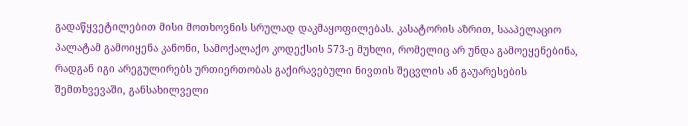გადაწყვეტილებით მისი მოთხოვნის სრულად დაკმაყოფილებას. კასატორის აზრით, სააპელაციო პალატამ გამოიყენა კანონი, სამოქალაქო კოდექსის 573-ე მუხლი, რომელიც არ უნდა გამოეყენებინა, რადგან იგი არეგულირებს ურთიერთობას გაქირავებული ნივთის შეცვლის ან გაუარესების შემთხვევაში, განსახილველი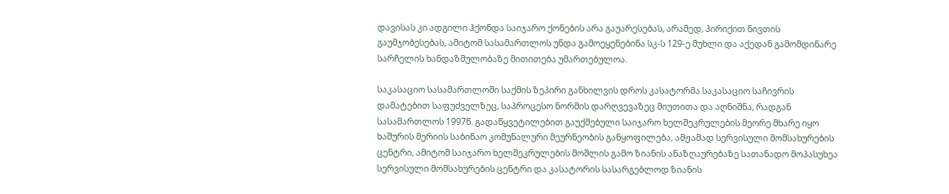დავისას კი ადგილი ჰქონდა საიჯარო ქონების არა გაუარესებას, არამედ, პირიქით ნივთის გაუმჯობესებას, ამიტომ სასამართლოს უნდა გამოეყენებინა სკ-ს 129-ე მუხლი და აქედან გამომდინარე სარჩელის ხანდაზმულობაზე მითითება უმართებულოა.

საკასაციო სასამართლოში საქმის ზეპირი განხილვის დროს კასატორმა საკასაციო საჩივრის დამატებით საფუძველზეც, საპროცესო ნორმის დარღვევაზეც მიუთითა და აღნიშნა, რადგან სასამართლოს 1997წ. გადაწყვეტილებით გაუქმებული საიჯარო ხელშეკრულების მეორე მხარე იყო ხაშურის მერიის საბინაო კომუნალური მეურნეობის განყოფილება, ამჟამად სერვისული მომსახურების ცენტრი, ამიტომ საიჯარო ხელშეკრულების მოშლის გამო ზიანის ანაზღაურებაზე სათანადო მოპასუხეა სერვისული მომსახურების ცენტრი და კასატორის სასარგებლოდ ზიანის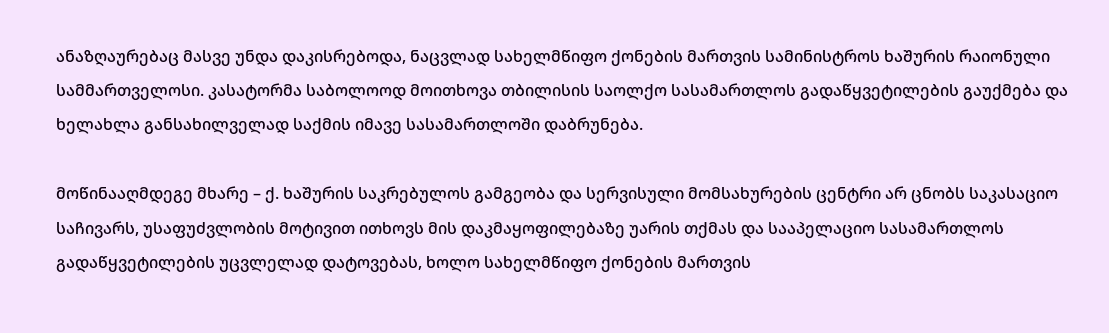ანაზღაურებაც მასვე უნდა დაკისრებოდა, ნაცვლად სახელმწიფო ქონების მართვის სამინისტროს ხაშურის რაიონული სამმართველოსი. კასატორმა საბოლოოდ მოითხოვა თბილისის საოლქო სასამართლოს გადაწყვეტილების გაუქმება და ხელახლა განსახილველად საქმის იმავე სასამართლოში დაბრუნება.

მოწინააღმდეგე მხარე – ქ. ხაშურის საკრებულოს გამგეობა და სერვისული მომსახურების ცენტრი არ ცნობს საკასაციო საჩივარს, უსაფუძვლობის მოტივით ითხოვს მის დაკმაყოფილებაზე უარის თქმას და სააპელაციო სასამართლოს გადაწყვეტილების უცვლელად დატოვებას, ხოლო სახელმწიფო ქონების მართვის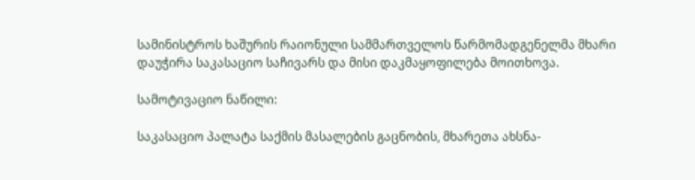სამინისტროს ხაშურის რაიონული სამმართველოს წარმომადგენელმა მხარი დაუჭირა საკასაციო საჩივარს და მისი დაკმაყოფილება მოითხოვა.

სამოტივაციო ნაწილი:

საკასაციო პალატა საქმის მასალების გაცნობის, მხარეთა ახსნა-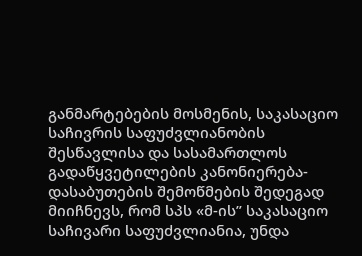განმარტებების მოსმენის, საკასაციო საჩივრის საფუძვლიანობის შესწავლისა და სასამართლოს გადაწყვეტილების კანონიერება-დასაბუთების შემოწმების შედეგად მიიჩნევს, რომ სპს «მ-ის” საკასაციო საჩივარი საფუძვლიანია, უნდა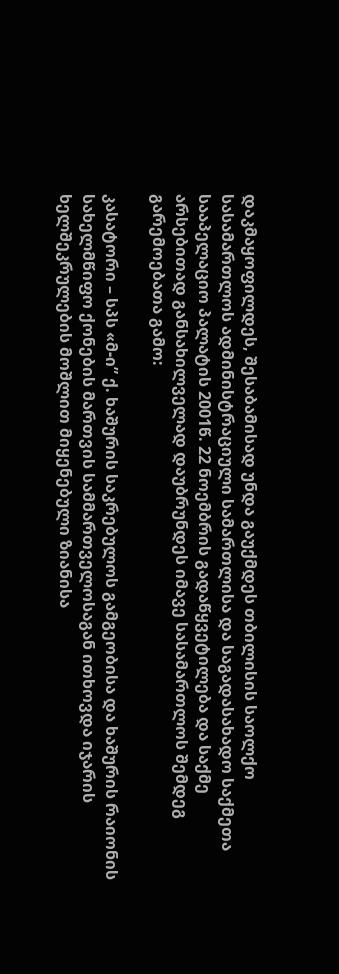დაკმაყოფილდეს, შესაბამისად უნდა გაუქმდეს თბილისის საოლქო სასამართლოს ადმინისტრაციული სამართლისა და საგადასახადო საქმეთა სააპელაციო პალატის 2001წ. 22 ნოემბრის გადაწყვეტილება და საქმე არსებითად განსახილველად დაუბრუნდეს იმავე სასამართლოს შემდეგ გარემოებათა გამო:

კასატორი – სპს «მ-ი” ქ. ხაშურის საკრებულოს გამგეობისა და ხაშურის რაიონის სახელმწიფო ქონების მართვის სამმართველოსაგან ითხოვდა იჯარის ხელშეკრულების მოშლით მიყენებული ზიანისა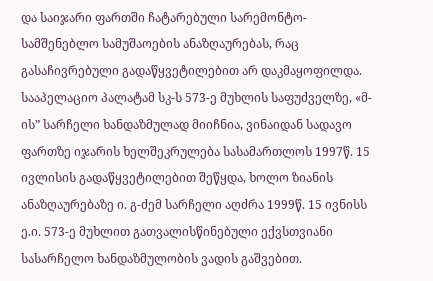და საიჯარი ფართში ჩატარებული სარემონტო-სამშენებლო სამუშაოების ანაზღაურებას, რაც გასაჩივრებული გადაწყვეტილებით არ დაკმაყოფილდა. სააპელაციო პალატამ სკ-ს 573-ე მუხლის საფუძველზე, «მ-ის” სარჩელი ხანდაზმულად მიიჩნია, ვინაიდან სადავო ფართზე იჯარის ხელშეკრულება სასამართლოს 1997წ. 15 ივლისის გადაწყვეტილებით შეწყდა, ხოლო ზიანის ანაზღაურებაზე ი. გ-ძემ სარჩელი აღძრა 1999წ. 15 ივნისს ე.ი. 573-ე მუხლით გათვალისწინებული ექვსთვიანი სასარჩელო ხანდაზმულობის ვადის გაშვებით.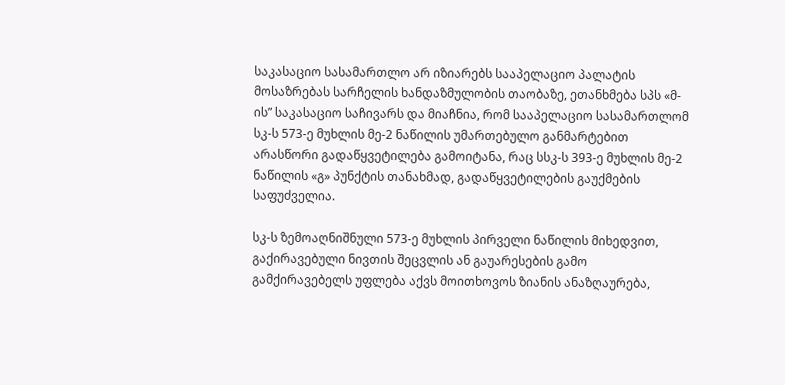საკასაციო სასამართლო არ იზიარებს სააპელაციო პალატის მოსაზრებას სარჩელის ხანდაზმულობის თაობაზე, ეთანხმება სპს «მ-ის” საკასაციო საჩივარს და მიაჩნია, რომ სააპელაციო სასამართლომ სკ-ს 573-ე მუხლის მე-2 ნაწილის უმართებულო განმარტებით არასწორი გადაწყვეტილება გამოიტანა, რაც სსკ-ს 393-ე მუხლის მე-2 ნაწილის «გ» პუნქტის თანახმად, გადაწყვეტილების გაუქმების საფუძველია.

სკ-ს ზემოაღნიშნული 573-ე მუხლის პირველი ნაწილის მიხედვით, გაქირავებული ნივთის შეცვლის ან გაუარესების გამო გამქირავებელს უფლება აქვს მოითხოვოს ზიანის ანაზღაურება,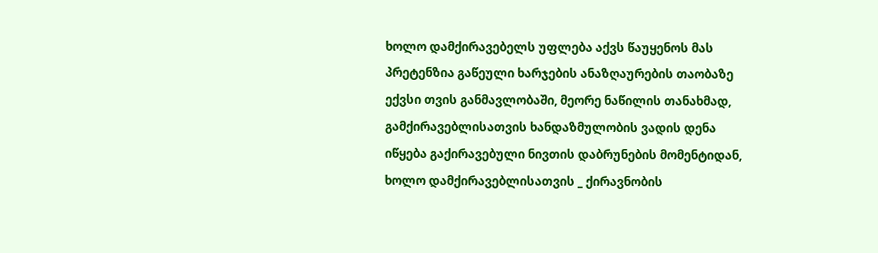ხოლო დამქირავებელს უფლება აქვს წაუყენოს მას პრეტენზია გაწეული ხარჯების ანაზღაურების თაობაზე ექვსი თვის განმავლობაში, მეორე ნაწილის თანახმად, გამქირავებლისათვის ხანდაზმულობის ვადის დენა იწყება გაქირავებული ნივთის დაბრუნების მომენტიდან, ხოლო დამქირავებლისათვის _ ქირავნობის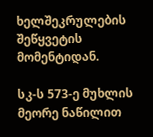ხელშეკრულების შეწყვეტის მომენტიდან.

სკ-ს 573-ე მუხლის მეორე ნაწილით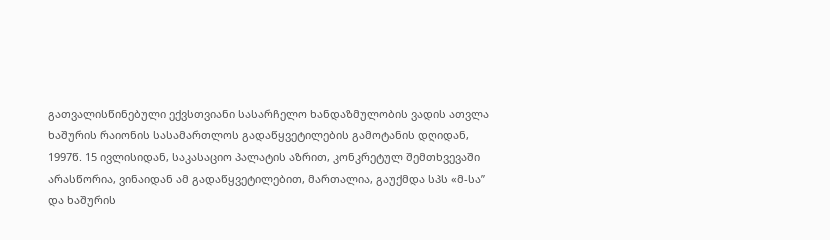გათვალისწინებული ექვსთვიანი სასარჩელო ხანდაზმულობის ვადის ათვლა ხაშურის რაიონის სასამართლოს გადაწყვეტილების გამოტანის დღიდან, 1997წ. 15 ივლისიდან, საკასაციო პალატის აზრით, კონკრეტულ შემთხვევაში არასწორია, ვინაიდან ამ გადაწყვეტილებით, მართალია, გაუქმდა სპს «მ-სა” და ხაშურის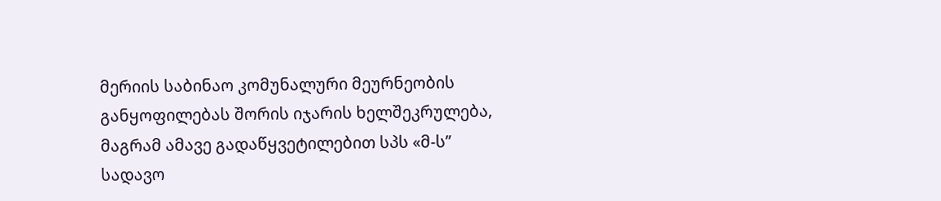მერიის საბინაო კომუნალური მეურნეობის განყოფილებას შორის იჯარის ხელშეკრულება, მაგრამ ამავე გადაწყვეტილებით სპს «მ-ს” სადავო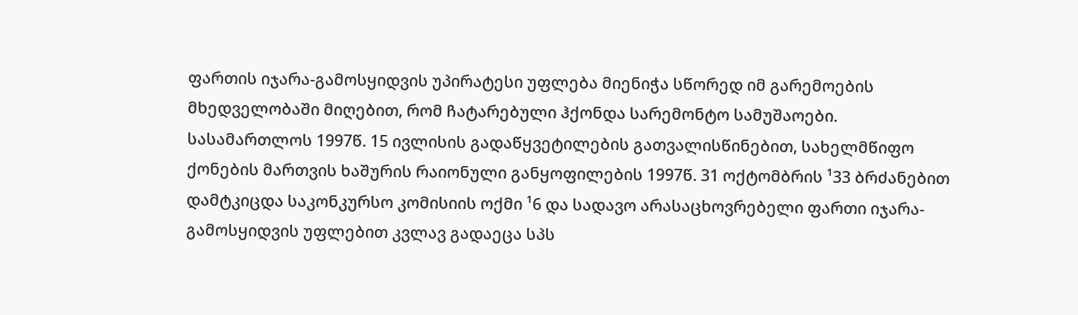ფართის იჯარა-გამოსყიდვის უპირატესი უფლება მიენიჭა სწორედ იმ გარემოების მხედველობაში მიღებით, რომ ჩატარებული ჰქონდა სარემონტო სამუშაოები. სასამართლოს 1997წ. 15 ივლისის გადაწყვეტილების გათვალისწინებით, სახელმწიფო ქონების მართვის ხაშურის რაიონული განყოფილების 1997წ. 31 ოქტომბრის ¹33 ბრძანებით დამტკიცდა საკონკურსო კომისიის ოქმი ¹6 და სადავო არასაცხოვრებელი ფართი იჯარა-გამოსყიდვის უფლებით კვლავ გადაეცა სპს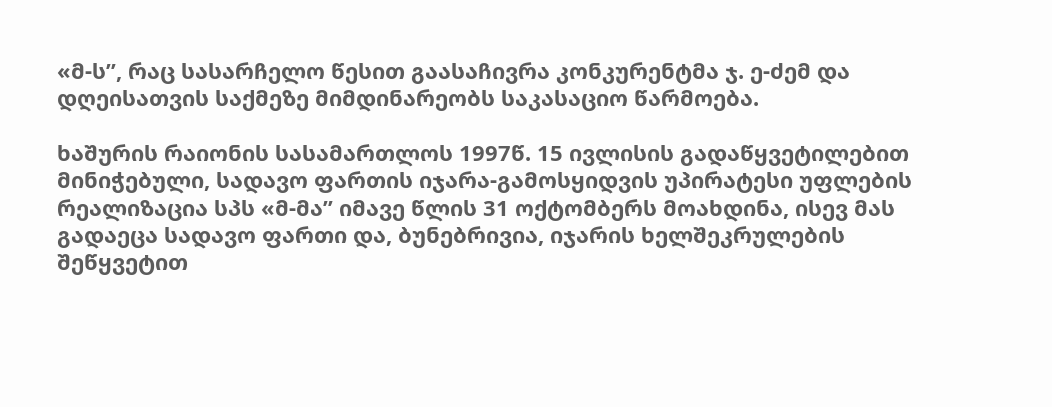«მ-ს”, რაც სასარჩელო წესით გაასაჩივრა კონკურენტმა ჯ. ე-ძემ და დღეისათვის საქმეზე მიმდინარეობს საკასაციო წარმოება.

ხაშურის რაიონის სასამართლოს 1997წ. 15 ივლისის გადაწყვეტილებით მინიჭებული, სადავო ფართის იჯარა-გამოსყიდვის უპირატესი უფლების რეალიზაცია სპს «მ-მა” იმავე წლის 31 ოქტომბერს მოახდინა, ისევ მას გადაეცა სადავო ფართი და, ბუნებრივია, იჯარის ხელშეკრულების შეწყვეტით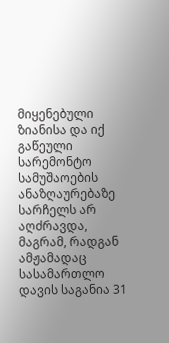მიყენებული ზიანისა და იქ გაწეული სარემონტო სამუშაოების ანაზღაურებაზე სარჩელს არ აღძრავდა, მაგრამ, რადგან ამჟამადაც სასამართლო დავის საგანია 31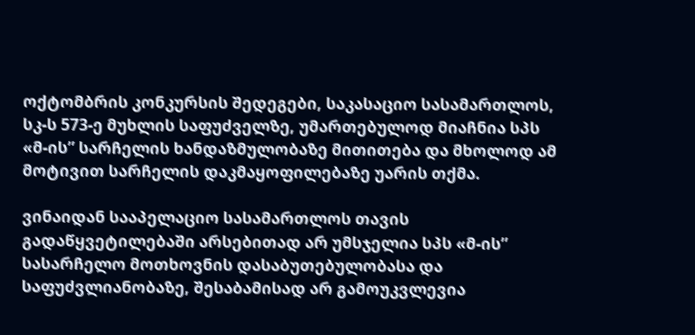ოქტომბრის კონკურსის შედეგები, საკასაციო სასამართლოს, სკ-ს 573-ე მუხლის საფუძველზე, უმართებულოდ მიაჩნია სპს «მ-ის” სარჩელის ხანდაზმულობაზე მითითება და მხოლოდ ამ მოტივით სარჩელის დაკმაყოფილებაზე უარის თქმა.

ვინაიდან სააპელაციო სასამართლოს თავის გადაწყვეტილებაში არსებითად არ უმსჯელია სპს «მ-ის” სასარჩელო მოთხოვნის დასაბუთებულობასა და საფუძვლიანობაზე, შესაბამისად არ გამოუკვლევია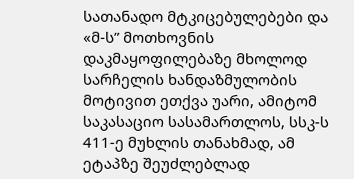სათანადო მტკიცებულებები და «მ-ს” მოთხოვნის დაკმაყოფილებაზე მხოლოდ სარჩელის ხანდაზმულობის მოტივით ეთქვა უარი, ამიტომ საკასაციო სასამართლოს, სსკ-ს 411-ე მუხლის თანახმად, ამ ეტაპზე შეუძლებლად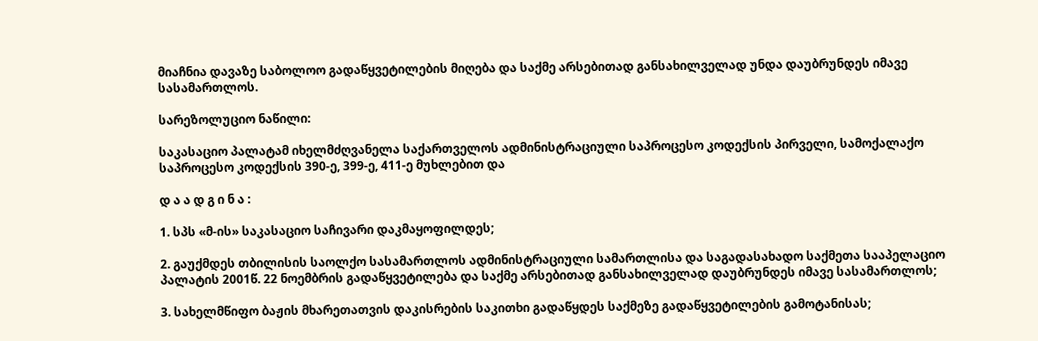მიაჩნია დავაზე საბოლოო გადაწყვეტილების მიღება და საქმე არსებითად განსახილველად უნდა დაუბრუნდეს იმავე სასამართლოს.

სარეზოლუციო ნაწილი:

საკასაციო პალატამ იხელმძღვანელა საქართველოს ადმინისტრაციული საპროცესო კოდექსის პირველი, სამოქალაქო საპროცესო კოდექსის 390-ე, 399-ე, 411-ე მუხლებით და

დ ა ა დ გ ი ნ ა :

1. სპს «მ-ის» საკასაციო საჩივარი დაკმაყოფილდეს;

2. გაუქმდეს თბილისის საოლქო სასამართლოს ადმინისტრაციული სამართლისა და საგადასახადო საქმეთა სააპელაციო პალატის 2001წ. 22 ნოემბრის გადაწყვეტილება და საქმე არსებითად განსახილველად დაუბრუნდეს იმავე სასამართლოს;

3. სახელმწიფო ბაჟის მხარეთათვის დაკისრების საკითხი გადაწყდეს საქმეზე გადაწყვეტილების გამოტანისას;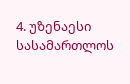4. უზენაესი სასამართლოს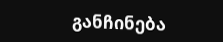განჩინება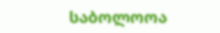საბოლოოა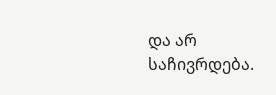და არ საჩივრდება.